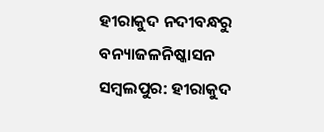ହୀରାକୁଦ ନଦୀବନ୍ଧରୁ ବନ୍ୟାଜଳନିଷ୍କାସନ
ସମ୍ବଲପୁର: ହୀରାକୁଦ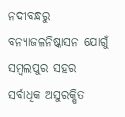ନଦୀବନ୍ଧରୁ ବନ୍ୟାଜଳନିଷ୍କାସନ ଯୋଗୁଁ ସମ୍ବଲପୁର ସହର ସର୍ବାଧିକ ଅସୁରକ୍ଷିତ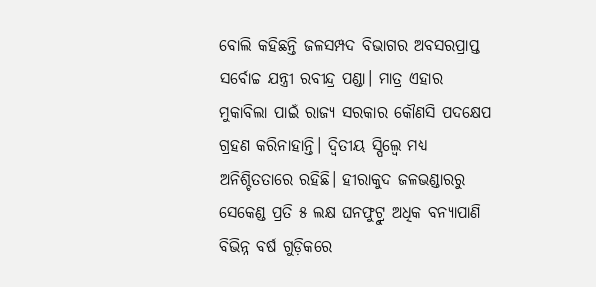ବୋଲି କହିଛନ୍ତି ଜଳସମ୍ପଦ ବିଭାଗର ଅବସରପ୍ରାପ୍ତ ସର୍ବୋଚ୍ଚ ଯନ୍ତ୍ରୀ ରବୀନ୍ଦ୍ର ପଣ୍ଡା। ମାତ୍ର ଏହାର ମୁକାବିଲା ପାଇଁ ରାଜ୍ୟ ସରକାର କୌଣସି ପଦକ୍ଷେପ ଗ୍ରହଣ କରିନାହାନ୍ତି। ଦ୍ବିତୀୟ ସ୍ପିଲ୍ୱେ ମଧ୍ୟ ଅନିଶ୍ଚିତତାରେ ରହିଛି। ହୀରାକୁଦ ଜଳଭଣ୍ଡାରରୁ ସେକେଣ୍ଡ ପ୍ରତି ୫ ଲକ୍ଷ ଘନଫୁଟ୍ରୁ ଅଧିକ ବନ୍ୟାପାଣି ବିଭିନ୍ନ ବର୍ଷ ଗୁଡ଼ିକରେ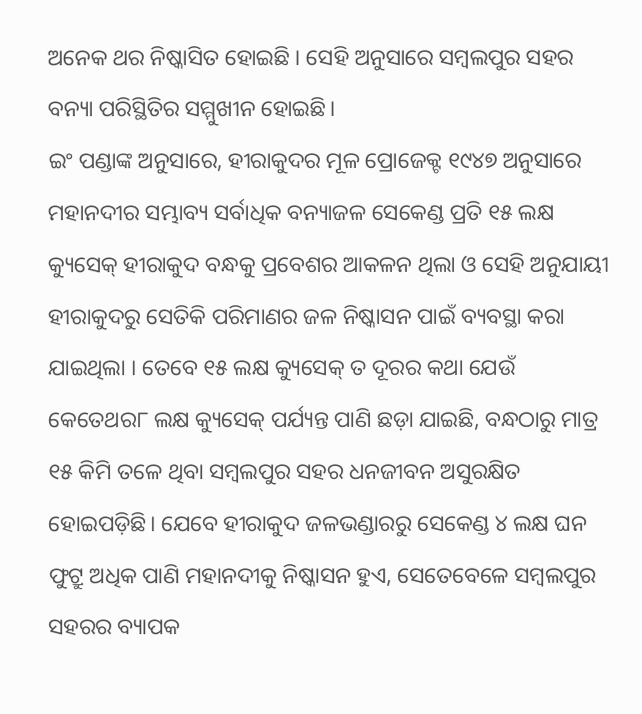ଅନେକ ଥର ନିଷ୍କାସିତ ହୋଇଛି । ସେହି ଅନୁସାରେ ସମ୍ବଲପୁର ସହର ବନ୍ୟା ପରିସ୍ଥିତିର ସମ୍ମୁଖୀନ ହୋଇଛି।
ଇଂ ପଣ୍ଡାଙ୍କ ଅନୁସାରେ, ହୀରାକୁଦର ମୂଳ ପ୍ରୋଜେକ୍ଟ ୧୯୪୭ ଅନୁସାରେ ମହାନଦୀର ସମ୍ଭାବ୍ୟ ସର୍ବାଧିକ ବନ୍ୟାଜଳ ସେକେଣ୍ଡ ପ୍ରତି ୧୫ ଲକ୍ଷ କ୍ୟୁସେକ୍ ହୀରାକୁଦ ବନ୍ଧକୁ ପ୍ରବେଶର ଆକଳନ ଥିଲା ଓ ସେହି ଅନୁଯାୟୀ ହୀରାକୁଦରୁ ସେତିକି ପରିମାଣର ଜଳ ନିଷ୍କାସନ ପାଇଁ ବ୍ୟବସ୍ଥା କରା ଯାଇଥିଲା । ତେବେ ୧୫ ଲକ୍ଷ କ୍ୟୁସେକ୍ ତ ଦୂରର କଥା ଯେଉଁ କେତେଥର୮ ଲକ୍ଷ କ୍ୟୁସେକ୍ ପର୍ଯ୍ୟନ୍ତ ପାଣି ଛଡ଼ା ଯାଇଛି, ବନ୍ଧଠାରୁ ମାତ୍ର ୧୫ କିମି ତଳେ ଥିବା ସମ୍ବଲପୁର ସହର ଧନଜୀବନ ଅସୁରକ୍ଷିତ ହୋଇପଡ଼ିଛି। ଯେବେ ହୀରାକୁଦ ଜଳଭଣ୍ଡାରରୁ ସେକେଣ୍ଡ ୪ ଲକ୍ଷ ଘନ ଫୁଟ୍ରୁ ଅଧିକ ପାଣି ମହାନଦୀକୁ ନିଷ୍କାସନ ହୁଏ, ସେତେବେଳେ ସମ୍ବଲପୁର ସହରର ବ୍ୟାପକ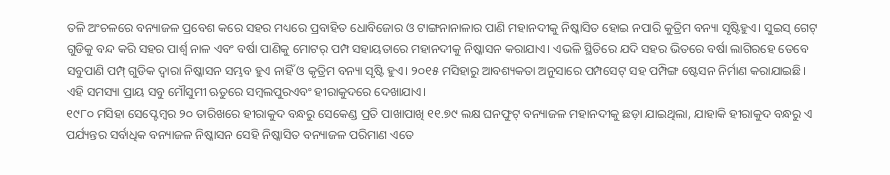ତଳି ଅଂଚଳରେ ବନ୍ୟାଜଳ ପ୍ରବେଶ କରେ ସହର ମଧ୍ୟରେ ପ୍ରବାହିତ ଧୋବିଜୋର ଓ ଟାଙ୍ଗନାନାଳାର ପାଣି ମହାନଦୀକୁ ନିଷ୍କାସିତ ହୋଇ ନପାରି କୁତ୍ରିମ ବନ୍ୟା ସୃଷ୍ଟିହୁଏ। ସୁଇସ୍ ଗେଟ୍ ଗୁଡିକୁ ବନ୍ଦ କରି ସହର ପାର୍ଶ୍ଵ ନାଳ ଏବଂ ବର୍ଷା ପାଣିକୁ ମୋଟର୍ ପମ୍ପ ସହାୟତାରେ ମହାନଦୀକୁ ନିଷ୍କାସନ କରାଯାଏ। ଏଭଳି ସ୍ଥିତିରେ ଯଦି ସହର ଭିତରେ ବର୍ଷା ଲାଗିରହେ ତେବେ ସବୁପାଣି ପମ୍ପ୍ ଗୁଡିକ ଦ୍ବାରା ନିଷ୍କାସନ ସମ୍ଭବ ହୁଏ ନାହିଁ ଓ କୃତ୍ରିମ ବନ୍ୟା ସୃଷ୍ଟି ହୁଏ। ୨୦୧୫ ମସିହାରୁ ଆବଶ୍ୟକତା ଅନୁସାରେ ପମ୍ପସେଟ୍ ସହ ପମ୍ପିଙ୍ଗ ଷ୍ଟେସନ ନିର୍ମାଣ କରାଯାଇଛି। ଏହି ସମସ୍ୟା ପ୍ରାୟ ସବୁ ମୌସୁମୀ ଋତୁରେ ସମ୍ବଲପୁରଏବଂ ହୀରାକୁଦରେ ଦେଖାଯାଏ।
୧୯୮୦ ମସିହା ସେପ୍ଟେମ୍ବର ୨୦ ତାରିଖରେ ହୀରାକୁଦ ବନ୍ଧରୁ ସେକେଣ୍ଡ ପ୍ରତି ପାଖାପାଖି ୧୧.୭୯ ଲକ୍ଷ ଘନଫୁଟ୍ ବନ୍ୟାଜଳ ମହାନଦୀକୁ ଛଡ଼ା ଯାଇଥିଲା, ଯାହାକି ହୀରାକୁଦ ବନ୍ଧରୁ ଏ ପର୍ଯ୍ୟନ୍ତର ସର୍ବାଧିକ ବନ୍ୟାଜଳ ନିଷ୍କାସନ ସେହି ନିଷ୍କାସିତ ବନ୍ୟାଜଳ ପରିମାଣ ଏତେ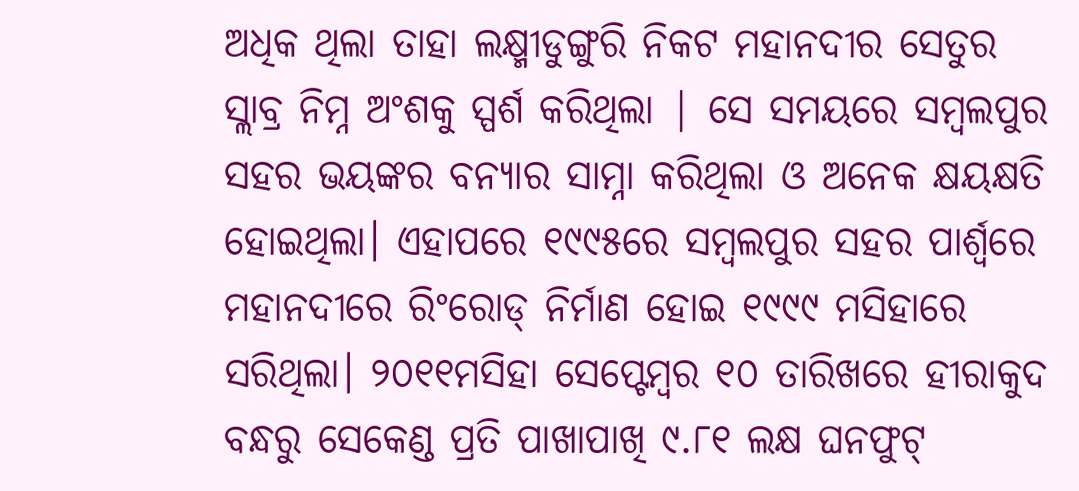ଅଧିକ ଥିଲା ତାହା ଲକ୍ଷ୍ମୀଡୁଙ୍ଗୁରି ନିକଟ ମହାନଦୀର ସେତୁର ସ୍ଲାବ୍ର ନିମ୍ନ ଅଂଶକୁ ସ୍ପର୍ଶ କରିଥିଲା | ସେ ସମୟରେ ସମ୍ବଲପୁର ସହର ଭୟଙ୍କର ବନ୍ୟାର ସାମ୍ନା କରିଥିଲା ଓ ଅନେକ କ୍ଷୟକ୍ଷତି ହୋଇଥିଲା। ଏହାପରେ ୧୯୯୫ରେ ସମ୍ବଲପୁର ସହର ପାର୍ଶ୍ଵରେ ମହାନଦୀରେ ରିଂରୋଡ୍ ନିର୍ମାଣ ହୋଇ ୧୯୯୯ ମସିହାରେ ସରିଥିଲା। ୨୦୧୧ମସିହା ସେପ୍ଟେମ୍ବର ୧୦ ତାରିଖରେ ହୀରାକୁଦ ବନ୍ଧରୁ ସେକେଣ୍ଡ ପ୍ରତି ପାଖାପାଖି ୯.୮୧ ଲକ୍ଷ ଘନଫୁଟ୍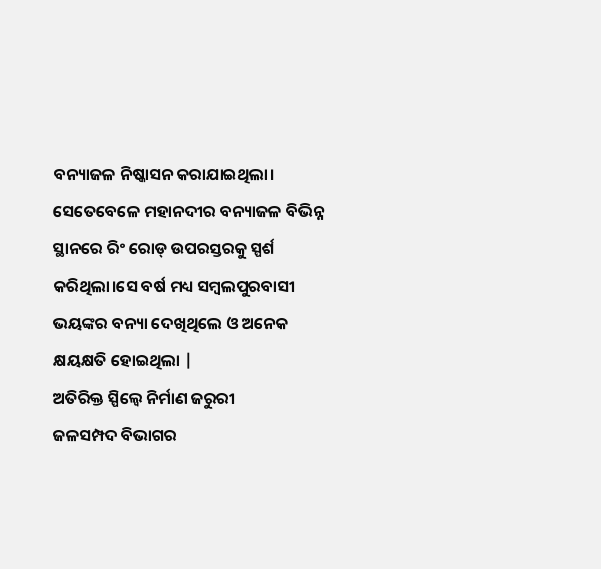ବନ୍ୟାଜଳ ନିଷ୍କାସନ କରାଯାଇଥିଲା। ସେତେବେଳେ ମହାନଦୀର ବନ୍ୟାଜଳ ବିଭିନ୍ନ ସ୍ଥାନରେ ରିଂ ରୋଡ୍ ଉପରସ୍ତରକୁ ସ୍ପର୍ଶ କରିଥିଲା।ସେ ବର୍ଷ ମଧ୍ୟ ସମ୍ବଲପୁରବାସୀ ଭୟଙ୍କର ବନ୍ୟା ଦେଖିଥିଲେ ଓ ଅନେକ କ୍ଷୟକ୍ଷତି ହୋଇଥିଲା |
ଅତିରିକ୍ତ ସ୍ପିଲ୍ୱେ ନିର୍ମାଣ ଜରୁରୀ
ଜଳସମ୍ପଦ ବିଭାଗର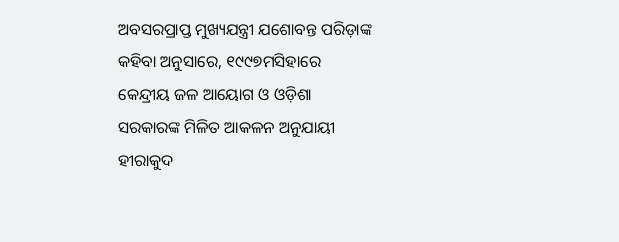ଅବସରପ୍ରାପ୍ତ ମୁଖ୍ୟଯନ୍ତ୍ରୀ ଯଶୋବନ୍ତ ପରିଡ଼ାଙ୍କ କହିବା ଅନୁସାରେ, ୧୯୯୭ମସିହାରେ କେନ୍ଦ୍ରୀୟ ଜଳ ଆୟୋଗ ଓ ଓଡ଼ିଶା ସରକାରଙ୍କ ମିଳିତ ଆକଳନ ଅନୁଯାୟୀ ହୀରାକୁଦ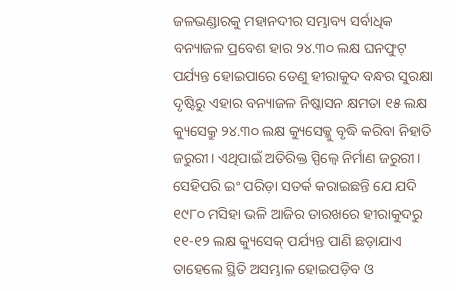ଜଳଭଣ୍ଡାରକୁ ମହାନଦୀର ସମ୍ଭାବ୍ୟ ସର୍ବାଧିକ ବନ୍ୟାଜଳ ପ୍ରବେଶ ହାର ୨୪.୩୦ ଲକ୍ଷ ଘନଫୁଟ୍ ପର୍ଯ୍ୟନ୍ତ ହୋଇପାରେ ତେଣୁ ହୀରାକୁଦ ବନ୍ଧର ସୁରକ୍ଷା ଦୃଷ୍ଟିରୁ ଏହାର ବନ୍ୟାଜଳ ନିଷ୍କାସନ କ୍ଷମତା ୧୫ ଲକ୍ଷ କ୍ୟୁସେକ୍ରୁ ୨୪.୩୦ ଲକ୍ଷ କ୍ୟୁସେକ୍କୁ ବୃଦ୍ଧି କରିବା ନିହାତି ଜରୁରୀ। ଏଥିପାଇଁ ଅତିରିକ୍ତ ସ୍ପିଲ୍ୱେ ନିର୍ମାଣ ଜରୁରୀ। ସେହିପରି ଇଂ ପରିଡ଼ା ସତର୍କ କରାଇଛନ୍ତି ଯେ ଯଦି ୧୯୮୦ ମସିହା ଭଳି ଆଜିର ତାରଖରେ ହୀରାକୁଦରୁ ୧୧-୧୨ ଲକ୍ଷ କ୍ୟୁସେକ୍ ପର୍ଯ୍ୟନ୍ତ ପାଣି ଛଡ଼ାଯାଏ ତାହେଲେ ସ୍ଥିତି ଅସମ୍ଭାଳ ହୋଇପଡ଼ିବ ଓ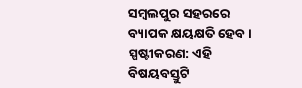ସମ୍ବଲପୁର ସହରରେ ବ୍ୟାପକ କ୍ଷୟକ୍ଷତି ହେବ।
ସ୍ପଷ୍ଟୀକରଣ: ଏହି ବିଷୟବସ୍ତୁଟି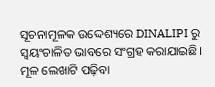ସୂଚନାମୂଳକ ଉଦ୍ଦେଶ୍ୟରେ DINALIPI ରୁ ସ୍ୱୟଂଚାଳିତ ଭାବରେ ସଂଗ୍ରହ କରାଯାଇଛି। ମୂଳ ଲେଖାଟି ପଢ଼ିବା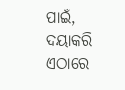ପାଇଁ, ଦୟାକରି ଏଠାରେ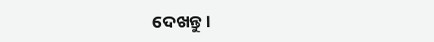ଦେଖନ୍ତୁ।